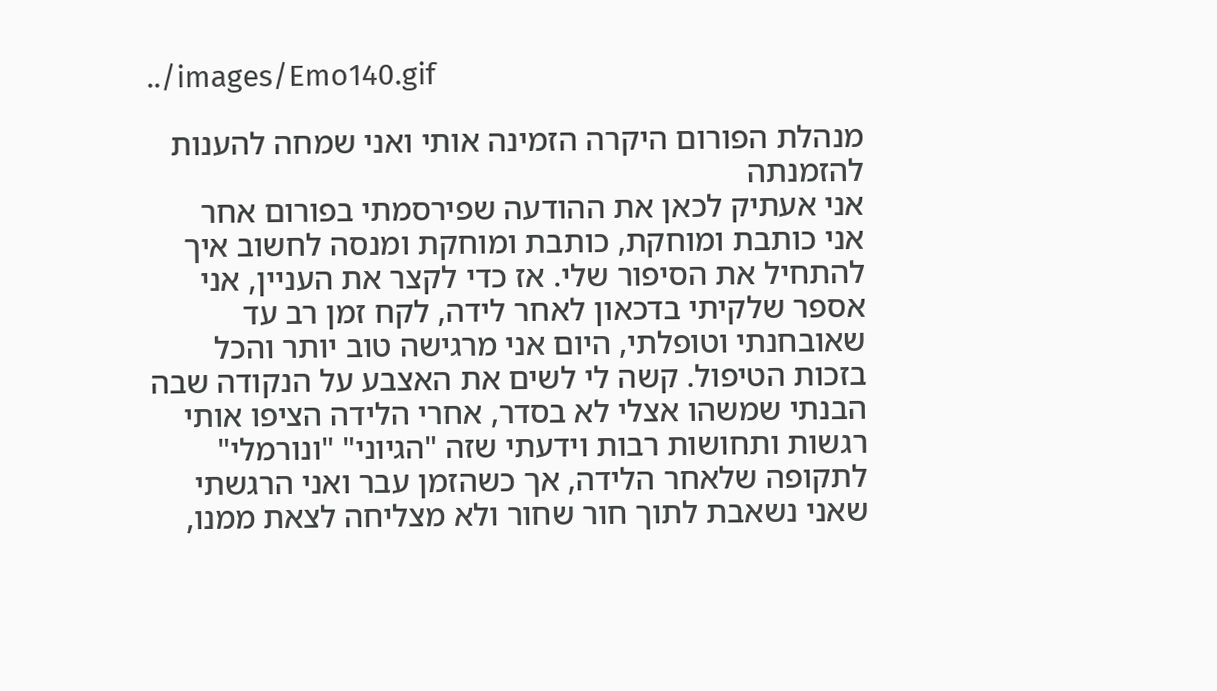../images/Emo140.gif

מנהלת הפורום היקרה הזמינה אותי ואני שמחה להענות להזמנתה
אני אעתיק לכאן את ההודעה שפירסמתי בפורום אחר
אני כותבת ומוחקת, כותבת ומוחקת ומנסה לחשוב איך להתחיל את הסיפור שלי. אז כדי לקצר את העניין, אני אספר שלקיתי בדכאון לאחר לידה, לקח זמן רב עד שאובחנתי וטופלתי, היום אני מרגישה טוב יותר והכל בזכות הטיפול. קשה לי לשים את האצבע על הנקודה שבה הבנתי שמשהו אצלי לא בסדר, אחרי הלידה הציפו אותי רגשות ותחושות רבות וידעתי שזה "הגיוני" "ונורמלי" לתקופה שלאחר הלידה, אך כשהזמן עבר ואני הרגשתי שאני נשאבת לתוך חור שחור ולא מצליחה לצאת ממנו,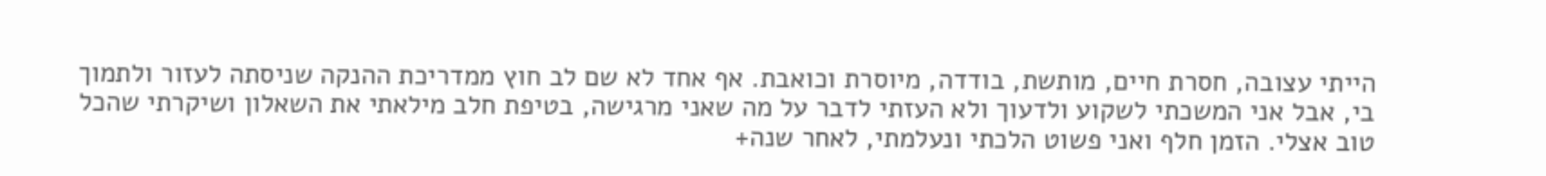הייתי עצובה, חסרת חיים, מותשת, בודדה, מיוסרת וכואבת. אף אחד לא שם לב חוץ ממדריכת ההנקה שניסתה לעזור ולתמוך בי, אבל אני המשכתי לשקוע ולדעוך ולא העזתי לדבר על מה שאני מרגישה, בטיפת חלב מילאתי את השאלון ושיקרתי שהכל טוב אצלי. הזמן חלף ואני פשוט הלכתי ונעלמתי, לאחר שנה+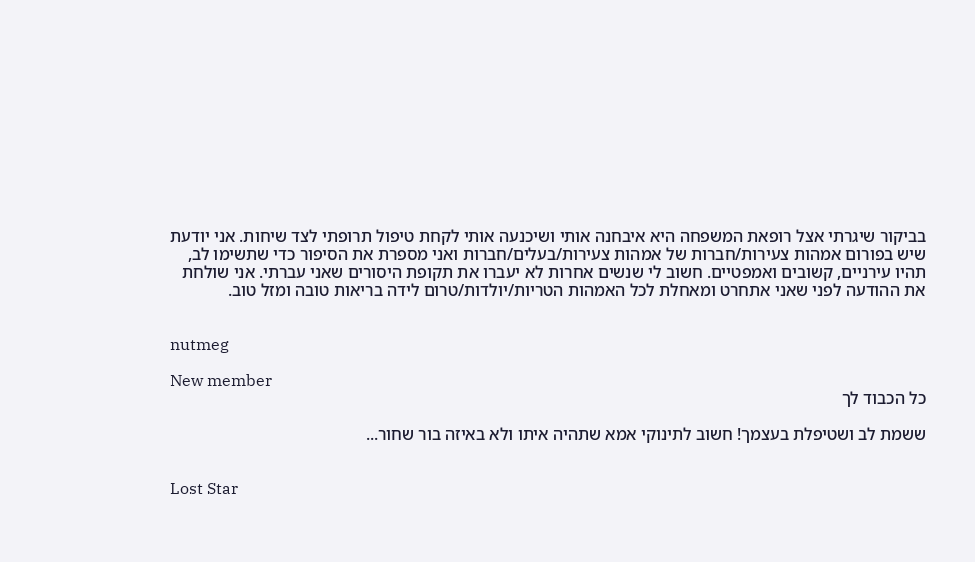בביקור שיגרתי אצל רופאת המשפחה היא איבחנה אותי ושיכנעה אותי לקחת טיפול תרופתי לצד שיחות. אני יודעת שיש בפורום אמהות צעירות/חברות של אמהות צעירות/בעלים/חברות ואני מספרת את הסיפור כדי שתשימו לב, תהיו עירניים, קשובים ואמפטיים. חשוב לי שנשים אחרות לא יעברו את תקופת היסורים שאני עברתי. אני שולחת את ההודעה לפני שאני אתחרט ומאחלת לכל האמהות הטריות/יולדות/טרום לידה בריאות טובה ומזל טוב.


nutmeg

New member
כל הכבוד לך

ששמת לב ושטיפלת בעצמך! חשוב לתינוקי אמא שתהיה איתו ולא באיזה בור שחור...


Lost Star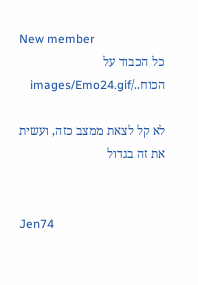New member
כל הכבוד על הכוח../images/Emo24.gif

לא קל לצאת ממצב כזה, ועשית את זה בגדול


Jen74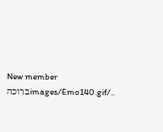New member
../images/Emo140.gifברוכה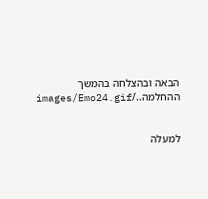הבאה ובהצלחה בהמשך ההחלמה../images/Emo24.gif


למעלה